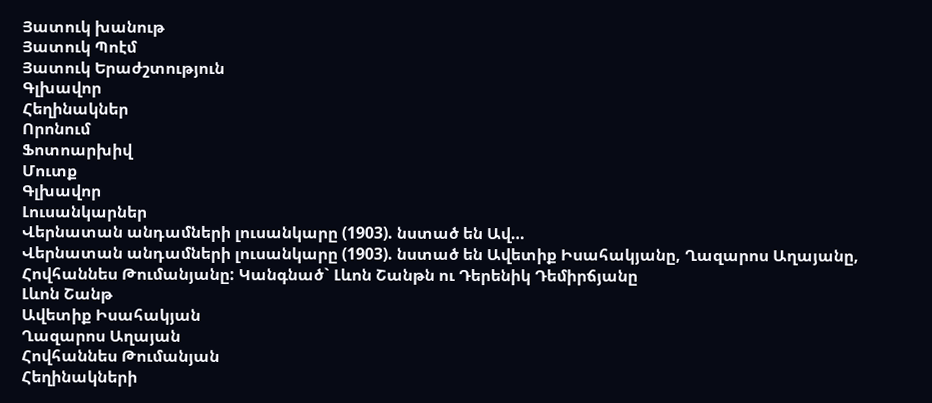Յատուկ խանութ
Յատուկ Պոէմ
Յատուկ Երաժշտություն
Գլխավոր
Հեղինակներ
Որոնում
Ֆոտոարխիվ
Մուտք
Գլխավոր
Լուսանկարներ
Վերնատան անդամների լուսանկարը (1903). նստած են Ավ…
Վերնատան անդամների լուսանկարը (1903). նստած են Ավետիք Իսահակյանը, Ղազարոս Աղայանը, Հովհաննես Թումանյանը: Կանգնած` Լևոն Շանթն ու Դերենիկ Դեմիրճյանը
Լևոն Շանթ
Ավետիք Իսահակյան
Ղազարոս Աղայան
Հովհաննես Թումանյան
Հեղինակների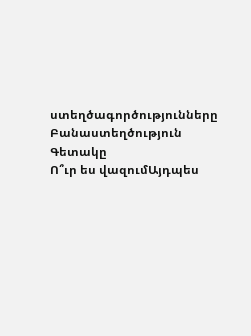ստեղծագործությունները
Բանաստեղծություն
Գետակը
Ո՞ւր ես վազումԱյդպես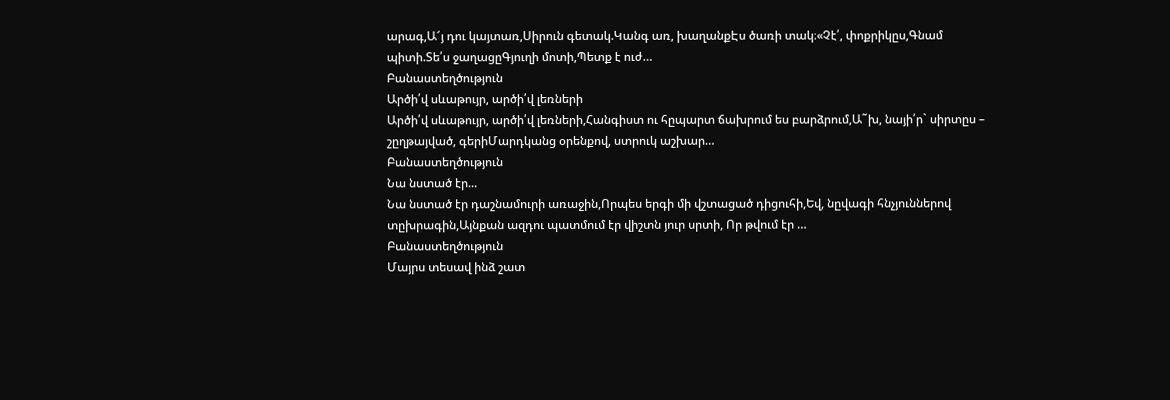արագ,Ա՜յ դու կայտառ,Սիրուն գետակ.Կանգ առ, խաղանքԷս ծառի տակ։«Չէ՛, փոքրիկըս,Գնամ պիտի.Տե՛ս ջաղացըԳյուղի մոտի,Պետք է ուժ…
Բանաստեղծություն
Արծի՛վ սևաթույր, արծի՛վ լեռների
Արծի՛վ սևաթույր, արծի՛վ լեռների,Հանգիստ ու հըպարտ ճախրում ես բարձրում,Ա˜խ, նայի՛ր` սիրտըս – շըղթայված, գերիՄարդկանց օրենքով, ստրուկ աշխար…
Բանաստեղծություն
Նա նստած էր...
Նա նստած էր դաշնամուրի առաջին,Որպես երգի մի վշտացած դիցուհի,Եվ, նըվագի հնչյուններով տըխրագին,Այնքան ազդու պատմում էր վիշտն յուր սրտի, Որ թվում էր …
Բանաստեղծություն
Մայրս տեսավ ինձ շատ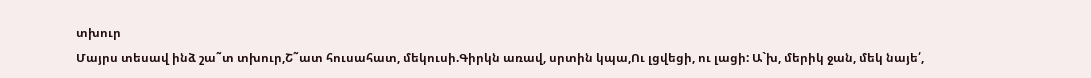տխուր
Մայրս տեսավ ինձ շա˜տ տխուր,Շ˜ատ հուսահատ, մեկուսի.Գիրկն առավ, սրտին կպա,Ու լցվեցի, ու լացի: Ա`խ, մերիկ ջան, մեկ նայե՛,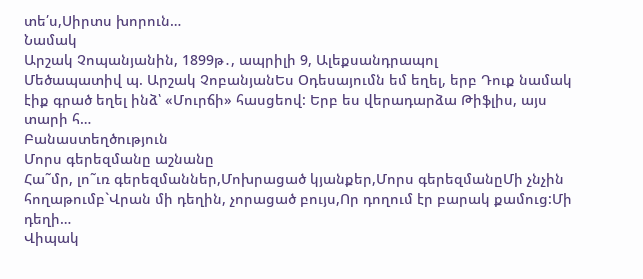տե՛ս,Սիրտս խորուն…
Նամակ
Արշակ Չոպանյանին, 1899թ․, ապրիլի 9, Ալեքսանդրապոլ
Մեծապատիվ պ. Արշակ ՉոբանյանԵս Օդեսայումն եմ եղել, երբ Դուք նամակ էիք գրած եղել ինձ՝ «Մուրճի» հասցեով: Երբ ես վերադարձա Թիֆլիս, այս տարի հ…
Բանաստեղծություն
Մորս գերեզմանը աշնանը
Հա˜մր, լո˜ւռ գերեզմաններ,Մոխրացած կյանքեր,Մորս գերեզմանըՄի չնչին հողաթումբ`Վրան մի դեղին, չորացած բույս,Որ դողում էր բարակ քամուց:Մի դեղի…
Վիպակ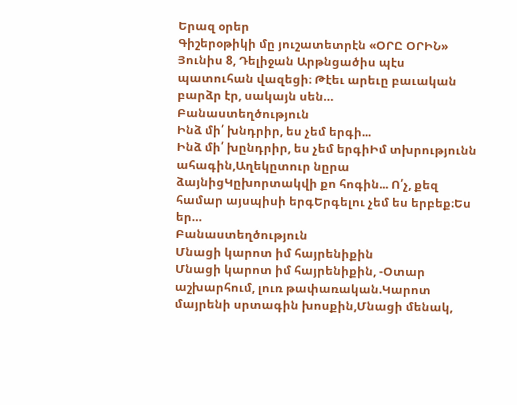Երազ օրեր
Գիշերօթիկի մը յուշատետրէն «ՕՐԸ ՕՐԻՆ» Յունիս 8, Դելիջան Արթնցածիս պէս պատուհան վազեցի։ Թէեւ արեւը բաւական բարձր էր, սակայն սեն…
Բանաստեղծություն
Ինձ մի՛ խնդրիր, ես չեմ երգի...
Ինձ մի՛ խընդրիր, ես չեմ երգիԻմ տխրությունն ահագին,Աղեկըտուր նըրա ձայնիցԿըխորտակվի քո հոգին... Ո՛չ, քեզ համար այսպիսի երգԵրգելու չեմ ես երբեք։Ես եր…
Բանաստեղծություն
Մնացի կարոտ իմ հայրենիքին
Մնացի կարոտ իմ հայրենիքին, -Օտար աշխարհում, լուռ թափառական.Կարոտ մայրենի սրտագին խոսքին,Մնացի մենակ,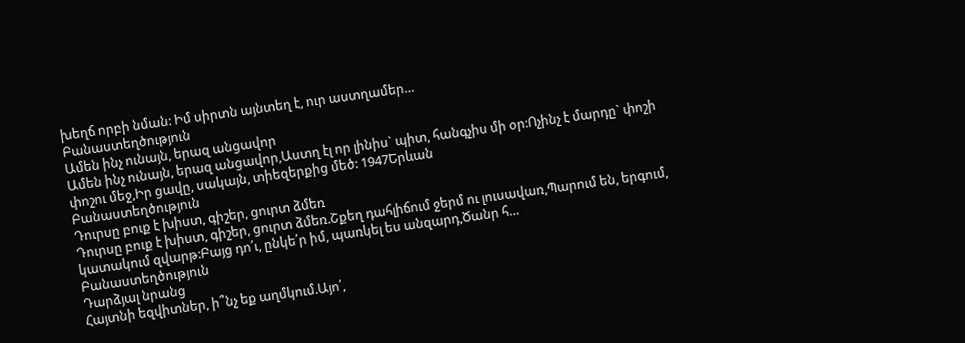խեղճ որբի նման: Իմ սիրտն այնտեղ է, ուր աստղամեր…
Բանաստեղծություն
Ամեն ինչ ունայն, երազ անցավոր
Ամեն ինչ ունայն, երազ անցավոր,Աստղ էլ որ լինիս` պիտ, հանգչիս մի օր:Ոչինչ է մարդը` փոշի փոշու մեջ,Իր ցավը, սակայն, տիեզերքից մեծ: 1947Երևան
Բանաստեղծություն
Դուրսը բուք է խիստ, գիշեր, ցուրտ ձմեռ
Դուրսը բուք է խիստ, գիշեր, ցուրտ ձմեռ.Շքեղ դահլիճում ջերմ ու լուսավառ,Պարում են, երգում, կատակում զվարթ:Բայց դո՛ւ, ընկե՛ր իմ, պառկել ես անզարդ,Ծանր հ…
Բանաստեղծություն
Դարձյալ նրանց
Հայտնի եզվիտներ, ի՞նչ եք աղմկում.Այո՛,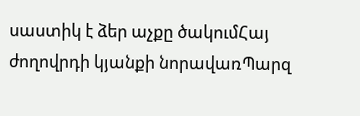սաստիկ է ձեր աչքը ծակումՀայ ժողովրդի կյանքի նորավառՊարզ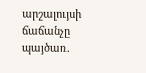արշալույսի ճաճանչը պայծառ.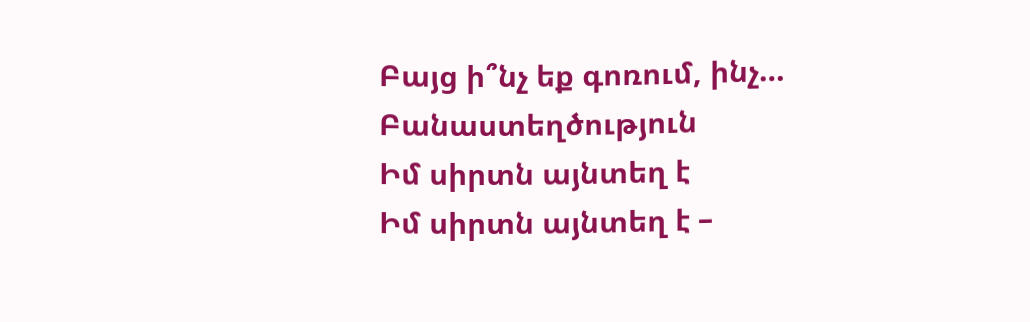Բայց ի՞նչ եք գոռում, ինչ…
Բանաստեղծություն
Իմ սիրտն այնտեղ է
Իմ սիրտն այնտեղ է –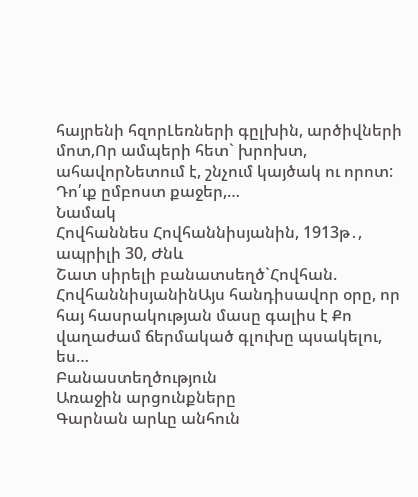հայրենի հզորԼեռների գըլխին, արծիվների մոտ,Որ ամպերի հետ` խրոխտ, ահավորՆետում է, շնչում կայծակ ու որոտ: Դո՛ւք ըմբոստ քաջեր,…
Նամակ
Հովհաննես Հովհաննիսյանին, 1913թ․, ապրիլի 30, Ժնև
Շատ սիրելի բանատսեղծ`Հովհան. ՀովհաննիսյանինԱյս հանդիսավոր օրը, որ հայ հասրակության մասը գալիս է Քո վաղաժամ ճերմակած գլուխը պսակելու, ես…
Բանաստեղծություն
Առաջին արցունքները
Գարնան արևը անհուն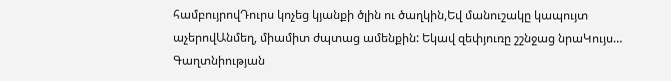համբույրովԴուրս կոչեց կյանքի ծլին ու ծաղկին,Եվ մանուշակը կապույտ աչերովԱնմեղ, միամիտ ժպտաց ամենքին: Եկավ զեփյուռը շշնջաց նրաԿույս…
Գաղտնիության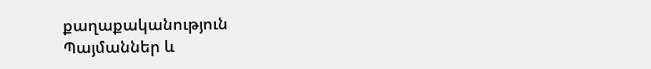քաղաքականություն
Պայմաններ և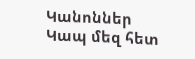Կանոններ
Կապ մեզ հետ